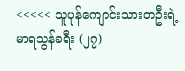<<<<< သူပုန်ကျောင်းသားတဦးရဲ့ မာရသွန်ခရီး (၂၇)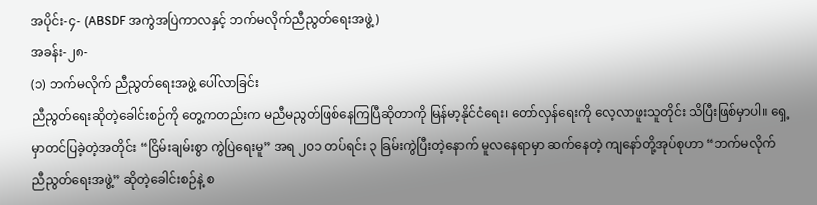အပိုင်း-၄- (ABSDF အကွဲအပြဲကာလနှင့် ဘက်မလိုက်ညီညွတ်ရေးအဖွဲ့)
အခန်း-၂၈-
(၁) ဘက်မလိုက် ညီညွတ်ရေးအဖွဲ့ ပေါ်လာခြင်း
ညီညွတ်ရေးဆိုတဲ့ခေါင်းစဉ်ကို တွေ့ကတည်းက မညီမညွတ်ဖြစ်နေကြပြီဆိုတာကို မြန်မာ့နိုင်ငံရေး၊ တော်လှန်ရေးကို လေ့လာဖူးသူတိုင်း သိပြီးဖြစ်မှာပါ။ ရှေ့မှာတင်ပြခဲ့တဲ့အတိုင်း “ငြိမ်းချမ်းစွာ ကွဲပြဲရေးမူ” အရ ၂၀၁ တပ်ရင်း ၃ ခြမ်းကွဲပြီးတဲ့နောက် မူလနေရာမှာ ဆက်နေတဲ့ ကျနော်တို့အုပ်စုဟာ “ဘက်မလိုက် ညီညွတ်ရေးအဖွဲ့” ဆိုတဲ့ခေါင်းစဉ်နဲ့ စ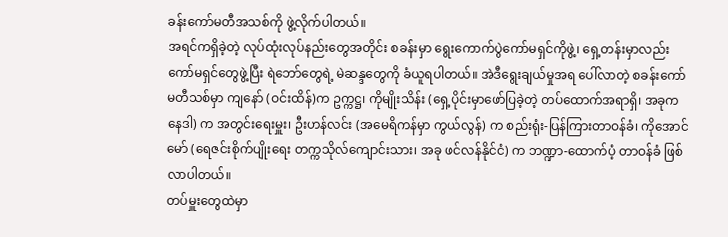ခန်းကော်မတီအသစ်ကို ဖွဲ့လိုက်ပါတယ်။
အရင်ကရှိခဲ့တဲ့ လုပ်ထုံးလုပ်နည်းတွေအတိုင်း စခန်းမှာ ရွေးကောက်ပွဲကော်မရှင်ကိုဖွဲ့၊ ရှေ့တန်းမှာလည်း ကော်မရှင်တွေဖွဲ့ပြီး ရဲဘော်တွေရဲ့ မဲဆန္ဒတွေကို ခံယူရပါတယ်။ အဲဒီရွေးချယ်မှုအရ ပေါ်လာတဲ့ စခန်းကော်မတီသစ်မှာ ကျနော် (ဝင်းထိန်)က ဥက္ကဋ္ဌ၊ ကိုမျိုးသိန်း (ရှေ့ပိုင်းမှာဖော်ပြခဲ့တဲ့ တပ်ထောက်အရာရှိ၊ အခုကနေဒါ) က အတွင်းရေးမှူး၊ ဦးဟန်လင်း (အမေရိကန်မှာ ကွယ်လွန်) က စည်းရုံး-ပြန်ကြားတာဝန်ခံ၊ ကိုအောင်မော် (ရေဇင်းစိုက်ပျိုးရေး တက္ကသိုလ်ကျောင်းသား၊ အခု ဖင်လန်နိုင်ငံ) က ဘဏ္ဍာ-ထောက်ပံ့ တာဝန်ခံ ဖြစ်လာပါတယ်။
တပ်မှူးတွေထဲမှာ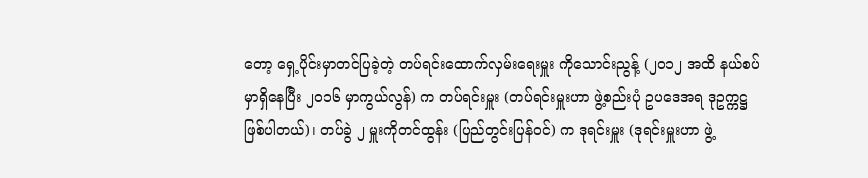တော့ ရှေ့ပိုင်းမှာတင်ပြခဲ့တဲ့ တပ်ရင်းထောက်လှမ်းရေးမှူး ကိုသောင်းညွန့် (၂၀၁၂ အထိ နယ်စပ်မှာရှိနေပြီး ၂၀၁၆ မှာကွယ်လွန်) က တပ်ရင်းမှူး (တပ်ရင်းမှူးဟာ ဖွဲ့စည်းပုံ ဥပဒေအရ ဒုဥက္ကဋ္ဌဖြစ်ပါတယ်)၊ တပ်ခွဲ ၂ မှူးကိုတင်ထွန်း (ပြည်တွင်းပြန်ဝင်) က ဒုရင်းမှူး (ဒုရင်းမှူးဟာ ဖွဲ့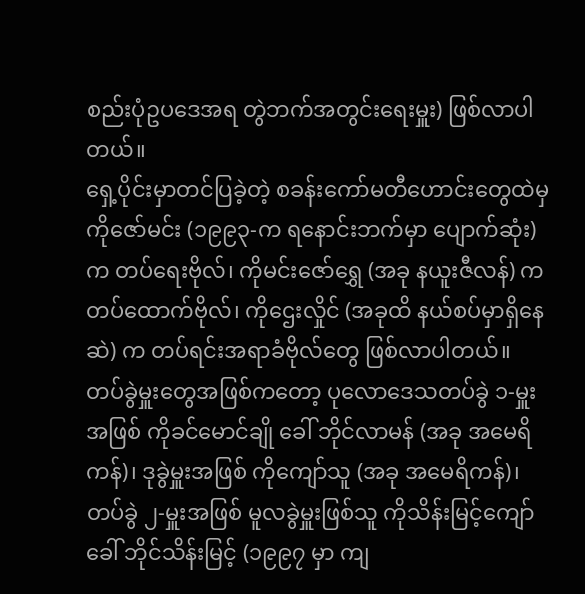စည်းပုံဥပဒေအရ တွဲဘက်အတွင်းရေးမှူး) ဖြစ်လာပါတယ်။
ရှေ့ပိုင်းမှာတင်ပြခဲ့တဲ့ စခန်းကော်မတီဟောင်းတွေထဲမှ ကိုဇော်မင်း (၁၉၉၃-က ရနောင်းဘက်မှာ ပျောက်ဆုံး) က တပ်ရေးဗိုလ်၊ ကိုမင်းဇော်ရွှေ (အခု နယူးဇီလန်) က တပ်ထောက်ဗိုလ်၊ ကိုဌေးလှိုင် (အခုထိ နယ်စပ်မှာရှိနေဆဲ) က တပ်ရင်းအရာခံဗိုလ်တွေ ဖြစ်လာပါတယ်။
တပ်ခွဲမှူးတွေအဖြစ်ကတော့ ပုလောဒေသတပ်ခွဲ ၁-မှူးအဖြစ် ကိုခင်မောင်ချို ခေါ် ဘိုင်လာမန် (အခု အမေရိကန်)၊ ဒုခွဲမှူးအဖြစ် ကိုကျော်သူ (အခု အမေရိကန်)၊ တပ်ခွဲ ၂-မှူးအဖြစ် မူလခွဲမှူးဖြစ်သူ ကိုသိန်းမြင့်ကျော် ခေါ် ဘိုင်သိန်းမြင့် (၁၉၉၇ မှာ ကျ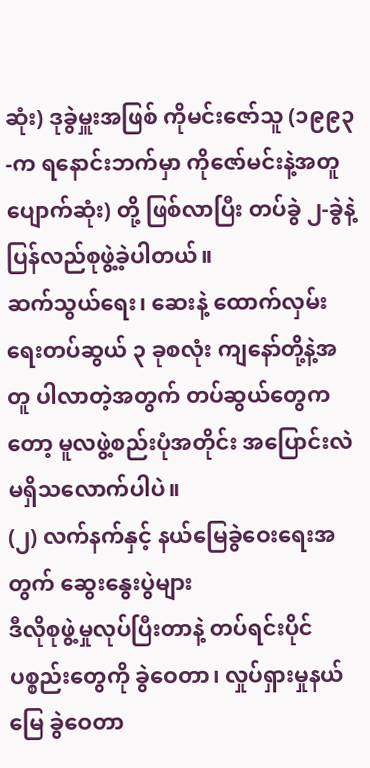ဆုံး) ဒုခွဲမှူးအဖြစ် ကိုမင်းဇော်သူ (၁၉၉၃-က ရနောင်းဘက်မှာ ကိုဇော်မင်းနဲ့အတူ ပျောက်ဆုံး) တို့ ဖြစ်လာပြီး တပ်ခွဲ ၂-ခွဲနဲ့ ပြန်လည်စုဖွဲ့ခဲ့ပါတယ်။
ဆက်သွယ်ရေး၊ ဆေးနဲ့ ထောက်လှမ်းရေးတပ်ဆွယ် ၃ ခုစလုံး ကျနော်တို့နဲ့အတူ ပါလာတဲ့အတွက် တပ်ဆွယ်တွေကတော့ မူလဖွဲ့စည်းပုံအတိုင်း အပြောင်းလဲ မရှိသလောက်ပါပဲ။
(၂) လက်နက်နှင့် နယ်မြေခွဲဝေးရေးအတွက် ဆွေးနွေးပွဲများ
ဒီလိုစုဖွဲ့မှုလုပ်ပြီးတာနဲ့ တပ်ရင်းပိုင်ပစ္စည်းတွေကို ခွဲဝေတာ၊ လှုပ်ရှားမှုနယ်မြေ ခွဲဝေတာ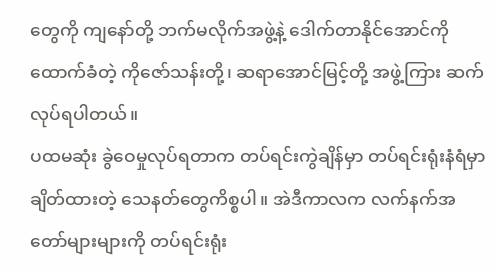တွေကို ကျနော်တို့ ဘက်မလိုက်အဖွဲ့နဲ့ ဒေါက်တာနိုင်အောင်ကို ထောက်ခံတဲ့ ကိုဇော်သန်းတို့၊ ဆရာအောင်မြင့်တို့ အဖွဲ့ကြား ဆက်လုပ်ရပါတယ်။
ပထမဆုံး ခွဲဝေမှုလုပ်ရတာက တပ်ရင်းကွဲချိန်မှာ တပ်ရင်းရုံးနံရံမှာ ချိတ်ထားတဲ့ သေနတ်တွေကိစ္စပါ။ အဲဒီကာလက လက်နက်အတော်များများကို တပ်ရင်းရုံး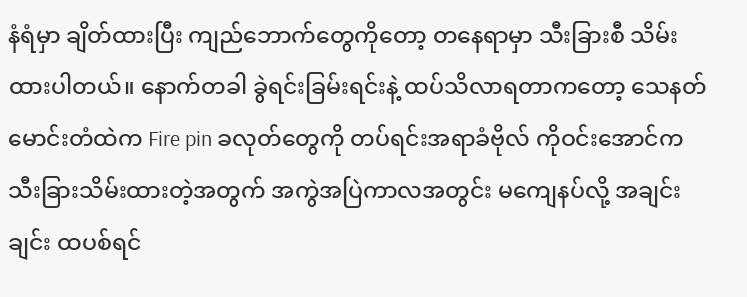နံရံမှာ ချိတ်ထားပြီး ကျည်ဘောက်တွေကိုတော့ တနေရာမှာ သီးခြားစီ သိမ်းထားပါတယ်။ နောက်တခါ ခွဲရင်းခြမ်းရင်းနဲ့ ထပ်သိလာရတာကတော့ သေနတ်မောင်းတံထဲက Fire pin ခလုတ်တွေကို တပ်ရင်းအရာခံဗိုလ် ကိုဝင်းအောင်က သီးခြားသိမ်းထားတဲ့အတွက် အကွဲအပြဲကာလအတွင်း မကျေနပ်လို့ အချင်းချင်း ထပစ်ရင်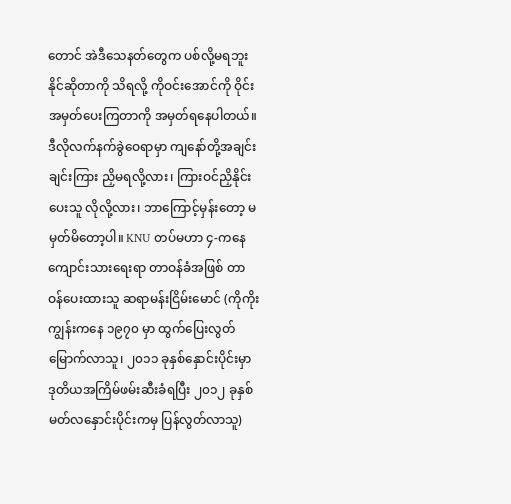တောင် အဲဒီသေနတ်တွေက ပစ်လို့မရဘူးနိုင်ဆိုတာကို သိရလို့ ကိုဝင်းအောင်ကို ဝိုင်းအမှတ်ပေးကြတာကို အမှတ်ရနေပါတယ်။
ဒီလိုလက်နက်ခွဲဝေရာမှာ ကျနော်တို့အချင်းချင်းကြား ညှိမရလို့လား၊ ကြားဝင်ညှိနိုင်းပေးသူ လိုလို့လား၊ ဘာကြောင့်မှန်းတော့ မမှတ်မိတော့ပါ။ KNU တပ်မဟာ ၄-ကနေ ကျောင်းသားရေးရာ တာဝန်ခံအဖြစ် တာဝန်ပေးထားသူ ဆရာမန်းငြိမ်းမောင် (ကိုကိုးကျွန်းကနေ ၁၉၇၀ မှာ ထွက်ပြေးလွတ်မြောက်လာသူ၊ ၂၀၁၁ ခုနှစ်နှောင်းပိုင်းမှာ ဒုတိယအကြိမ်ဖမ်းဆီးခံရပြီး ၂၀၁၂ ခုနှစ် မတ်လနှောင်းပိုင်းကမှ ပြန်လွတ်လာသူ)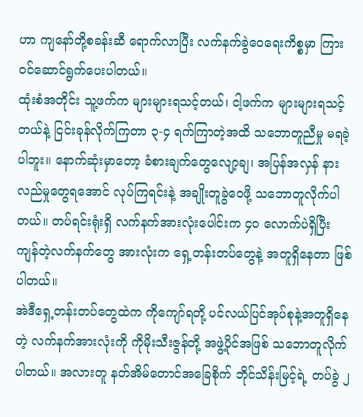ဟာ ကျနော်တို့စခန်းဆီ ရောက်လာပြီး လက်နက်ခွဲဝေရေးကိစ္စမှာ ကြားဝင်ဆောင်ရွက်ပေးပါတယ်။
ထုံးစံအတိုင်း သူ့ဖက်က များများရသင့်တယ်၊ ငါ့ဖက်က များများရသင့်တယ်နဲ့ ငြင်းခုန်လိုက်ကြတာ ၃-၄ ရက်ကြာတဲ့အထိ သဘောတူညီမှု မရခဲ့ပါဘူး။ နောက်ဆုံးမှာတော့ ခံစားချက်တွေလျော့ချ၊ အပြန်အလှန် နားလည်မှုတွေရအောင် လုပ်ကြရင်းနဲ့ အချိုးတူခွဲဝေဖို့ သဘောတူလိုက်ပါတယ်။ တပ်ရင်းရုံးရှိ လက်နက်အားလုံးပေါင်းက ၄၀ လောက်ပဲရှိပြီး ကျန်တဲ့လက်နက်တွေ အားလုံးက ရှေ့တန်းတပ်တွေနဲ့ အတူရှိနေတာ ဖြစ်ပါတယ်။
အဲဒီရှေ့တန်းတပ်တွေထဲက ကိုကျော်ရတို့ ပင်လယ်ပြင်အုပ်စုနဲ့အတူရှိနေတဲ့ လက်နက်အားလုံးကို ကိုမိုးသီးဇွန်တို့ အဖွဲ့ပိုင်အဖြစ် သဘောတူလိုက်ပါတယ်။ အလားတူ နတ်အိမ်တောင်အခြေစိုက် ဘိုင်သိန်းမြင့်ရဲ့ တပ်ခွဲ ၂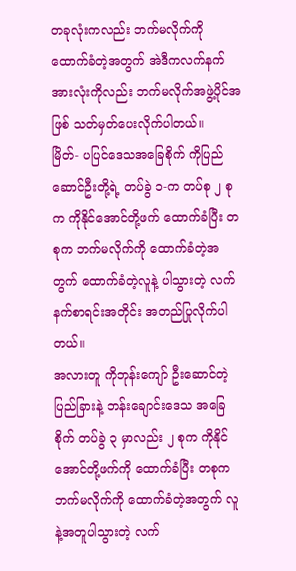တခုလုံးကလည်း ဘက်မလိုက်ကို ထောက်ခံတဲ့အတွက် အဲဒီကလက်နက် အားလုံးကိုလည်း ဘက်မလိုက်အဖွဲ့ပိုင်အဖြစ် သတ်မှတ်ပေးလိုက်ပါတယ်။
မြိတ်- ပပြင်ဒေသအခြေစိုက် ကိုပြည်ဆောင်ဦးတို့ရဲ့ တပ်ခွဲ ၁-က တပ်စု ၂ စုက ကိုနိုင်အောင်တို့ဖက် ထောက်ခံပြီး တစုက ဘက်မလိုက်ကို ထောက်ခံတဲ့အတွက် ထောက်ခံတဲ့လူနဲ့ ပါသွားတဲ့ လက်နက်စာရင်းအတိုင်း အတည်ပြုလိုက်ပါတယ်။
အလားတူ ကိုဘုန်းကျော် ဦးဆောင်တဲ့ ပြည်ခြားနဲ့ ဘန်းချောင်းဒေသ အခြေစိုက် တပ်ခွဲ ၃ မှာလည်း ၂ စုက ကိုနိုင်အောင်တို့ဖက်ကို ထောက်ခံပြီး တစုက ဘက်မလိုက်ကို ထောက်ခံတဲ့အတွက် လူနဲ့အတူပါသွားတဲ့ လက်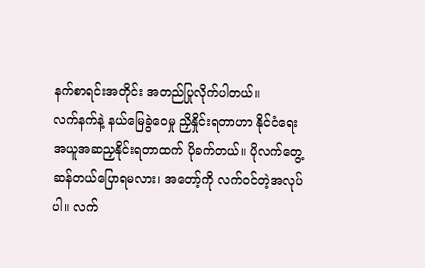နက်စာရင်းအတိုင်း အတည်ပြုလိုက်ပါတယ်။
လက်နက်နဲ့ နယ်မြေခွဲဝေမှု ညှိနှိုင်းရတာဟာ နိုင်ငံရေးအယူအဆညှနိုင်းရတာထက် ပိုခက်တယ်။ ပိုလက်တွေ့ဆန်တယ်ပြောရမလား၊ အတော့်ကို လက်ဝင်တဲ့အလုပ်ပါ။ လက်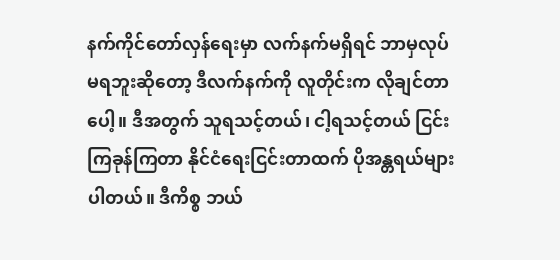နက်ကိုင်တော်လှန်ရေးမှာ လက်နက်မရှိရင် ဘာမှလုပ်မရဘူးဆိုတော့ ဒီလက်နက်ကို လူတိုင်းက လိုချင်တာပေါ့။ ဒီအတွက် သူရသင့်တယ်၊ ငါ့ရသင့်တယ် ငြင်းကြခုန်ကြတာ နိုင်ငံရေးငြင်းတာထက် ပိုအန္တရယ်များပါတယ်။ ဒီကိစ္စ ဘယ်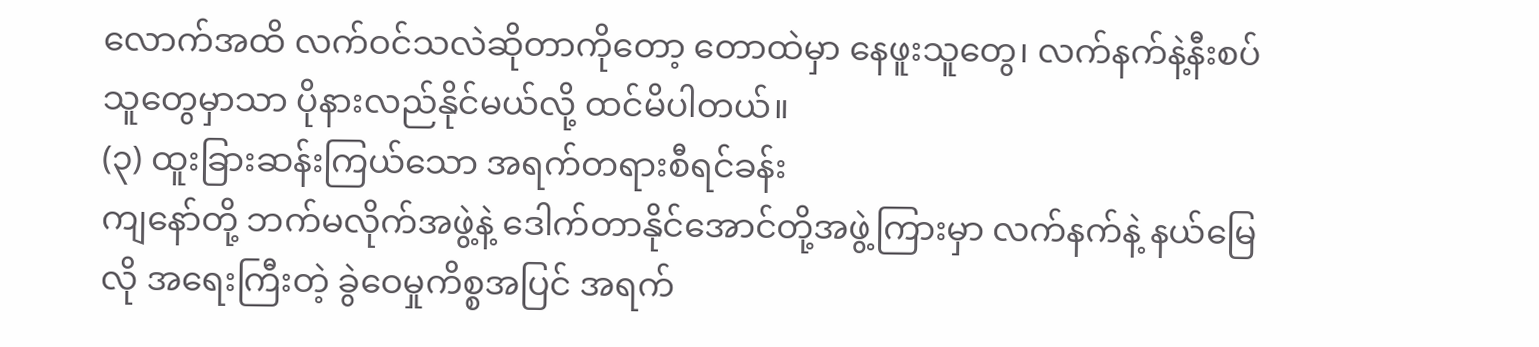လောက်အထိ လက်ဝင်သလဲဆိုတာကိုတော့ တောထဲမှာ နေဖူးသူတွေ၊ လက်နက်နဲ့နီးစပ်သူတွေမှာသာ ပိုနားလည်နိုင်မယ်လို့ ထင်မိပါတယ်။
(၃) ထူးခြားဆန်းကြယ်သော အရက်တရားစီရင်ခန်း
ကျနော်တို့ ဘက်မလိုက်အဖွဲ့နဲ့ ဒေါက်တာနိုင်အောင်တို့အဖွဲ့ကြားမှာ လက်နက်နဲ့ နယ်မြေလို အရေးကြီးတဲ့ ခွဲဝေမှုကိစ္စအပြင် အရက်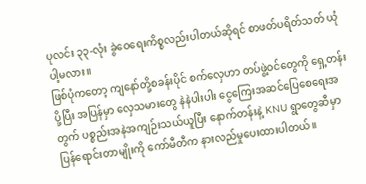ပုလင်း ၃၃-လုံး ခွဲဝေရေးကိစ္စလည်းပါတယ်ဆိုရင် စာဖတ်ပရိတ်သတ် ယုံပါ့မလား။
ဖြစ်ပုံကတော့ ကျနော်တို့စခန်းပိုင် စက်လှေဟာ တပ်ဖွဲ့ဝင်တွေကို ရှေ့တန်းပို့ပြီး အပြန်မှာ လှေသမားတွေ နဲနဲပါးပါး ငွေကြေးအဆင်ပြေစေရေးအတွက် ပစ္စည်းအနဲအကျဉ်းသယ်ယူပြီး နောက်တန်းနဲ့ KNU ရွာတွေဆီမှာပြန်ရောင်းတာမျိုးကို ကော်မီတီက နားလည်မှုပေးထားပါတယ်။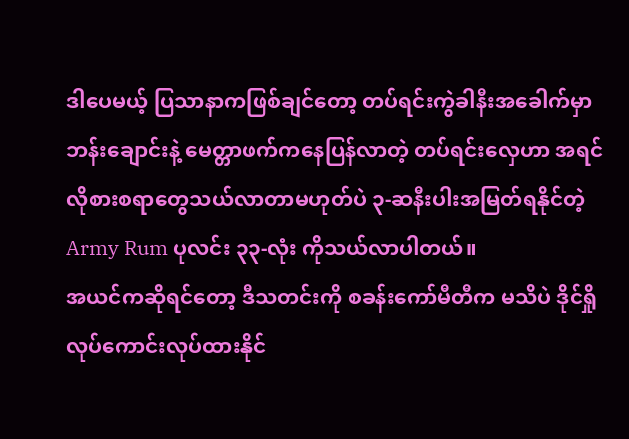ဒါပေမယ့် ပြသာနာကဖြစ်ချင်တော့ တပ်ရင်းကွဲခါနီးအခေါက်မှာ ဘန်းချောင်းနဲ့ မေတ္တာဖက်ကနေပြန်လာတဲ့ တပ်ရင်းလှေဟာ အရင်လိုစားစရာတွေသယ်လာတာမဟုတ်ပဲ ၃-ဆနီးပါးအမြတ်ရနိုင်တဲ့ Army Rum ပုလင်း ၃၃-လုံး ကိုသယ်လာပါတယ်။
အယင်ကဆိုရင်တော့ ဒီသတင်းကို စခန်းကော်မီတီက မသိပဲ ဒိုင်ရှို လုပ်ကောင်းလုပ်ထားနိုင်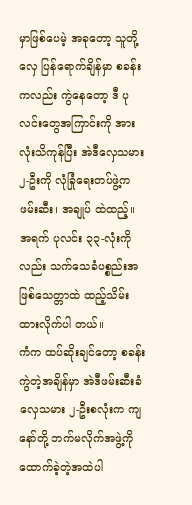မှာဖြစ်ပေမဲ့ အခုတော့ သူတို့လှေ ပြန်ရောက်ချိန်မှာ စခန်းကလည်း ကွဲနေတော့ ဒီ ပုလင်းတွေအကြာင်းကို အားလုံးသိကုန်ပြီး အဲဒီလှေသမား ၂-ဦးကို လုံခြုံရေးတပ်ဖွဲ့က ဖမ်းဆီး၊ အချုပ် ထဲထည့်။ အရက် ပုလင်း ၃၃-လုံးကိုလည်း သက်သေခံပစ္စည်းအဖြစ်သေတ္တာထဲ ထည့်သိမ်းထားလိုက်ပါ တယ်။
ကံက ထပ်ဆိုးချင်တော့ စခန်းကွဲတဲ့အချိန်မှာ အဲဒီဖမ်းဆီးခံလှေသမား ၂-ဦးစလုံးက ကျနော်တို့ ဘက်မလိုက်အဖွဲ့ကိုထောက်ခဲ့တဲ့အထဲပါ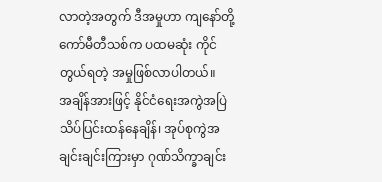လာတဲ့အတွက် ဒီအမှုဟာ ကျနော်တို့ ကော်မီတီသစ်က ပထမဆုံး ကိုင်တွယ်ရတဲ့ အမှုဖြစ်လာပါတယ်။
အချိန်အားဖြင့် နိုင်ငံရေးအကွဲအပြဲသိပ်ပြင်းထန်နေချိန်၊ အုပ်စုကွဲအချင်းချင်းကြားမှာ ဂုဏ်သိက္ခာချင်း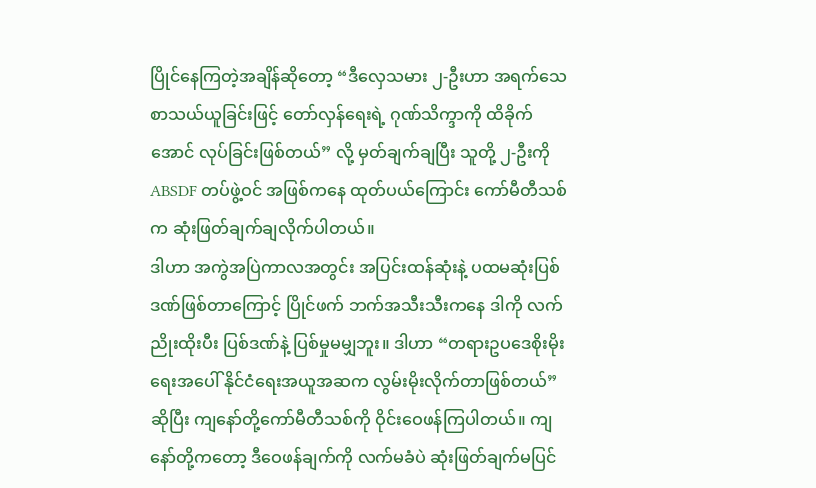ပြိုင်နေကြတဲ့အချိန်ဆိုတော့ “ဒီလှေသမား ၂-ဦးဟာ အရက်သေစာသယ်ယူခြင်းဖြင့် တော်လှန်ရေးရဲ့ ဂုဏ်သိက္ဒာကို ထိခိုက်အောင် လုပ်ခြင်းဖြစ်တယ်” လို့ မှတ်ချက်ချပြီး သူတို့ ၂-ဦးကို ABSDF တပ်ဖွဲ့ဝင် အဖြစ်ကနေ ထုတ်ပယ်ကြောင်း ကော်မီတီသစ်က ဆုံးဖြတ်ချက်ချလိုက်ပါတယ်။
ဒါဟာ အကွဲအပြဲကာလအတွင်း အပြင်းထန်ဆုံးနဲ့ ပထမဆုံးပြစ်ဒဏ်ဖြစ်တာကြောင့် ပြိုင်ဖက် ဘက်အသီးသီးကနေ ဒါကို လက်ညိုးထိုးပီး ပြစ်ဒဏ်နဲ့ ပြစ်မှုမမျှဘူး။ ဒါဟာ “တရားဥပဒေစိုးမိုးရေးအပေါ် နိုင်ငံရေးအယူအဆက လွမ်းမိုးလိုက်တာဖြစ်တယ်” ဆိုပြီး ကျနော်တို့ကော်မီတီသစ်ကို ဝိုင်းဝေဖန်ကြပါတယ်။ ကျနော်တို့ကတော့ ဒီဝေဖန်ချက်ကို လက်မခံပဲ ဆုံးဖြတ်ချက်မပြင်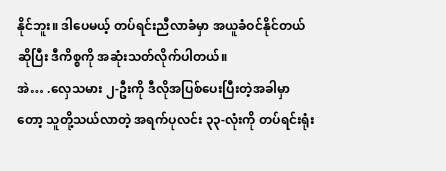နိုင်ဘူး။ ဒါပေမယ့် တပ်ရင်းညီလာခံမှာ အယူခံဝင်နိုင်တယ်ဆိုပြီး ဒီကိစ္စကို အဆုံးသတ်လိုက်ပါတယ်။
အဲ… .လှေသမား ၂-ဦးကို ဒီလိုအပြစ်ပေးပြီးတဲ့အခါမှာတော့ သူတို့သယ်လာတဲ့ အရက်ပုလင်း ၃၃-လုံးကို တပ်ရင်းရုံး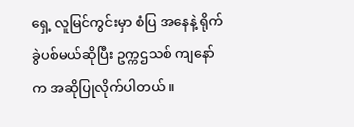ရှေ့ လူမြင်ကွင်းမှာ စံပြ အနေနဲ့ ရိုက်ခွဲပစ်မယ်ဆိုပြီး ဥက္ကဌသစ် ကျနော်က အဆိုပြုလိုက်ပါတယ်။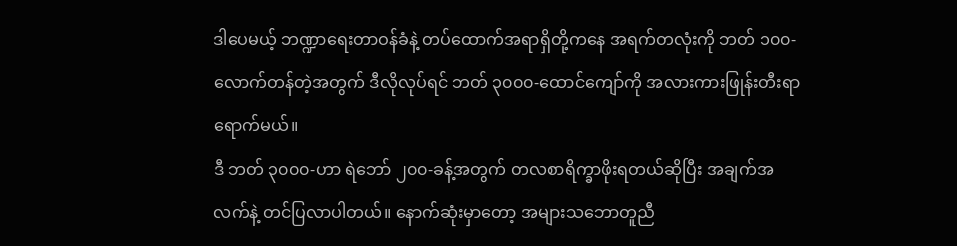ဒါပေမယ့် ဘဏ္ဍာရေးတာဝန်ခံနဲ့ တပ်ထောက်အရာရှိတို့ကနေ အရက်တလုံးကို ဘတ် ၁၀၀-လောက်တန်တဲ့အတွက် ဒီလိုလုပ်ရင် ဘတ် ၃၀၀၀-ထောင်ကျော်ကို အလားကားဖြုန်းတီးရာရောက်မယ်။
ဒီ ဘတ် ၃၀၀၀-ဟာ ရဲဘော် ၂၀၀-ခန့်အတွက် တလစာရိက္ခာဖိုးရတယ်ဆိုပြီး အချက်အလက်နဲ့ တင်ပြလာပါတယ်။ နောက်ဆုံးမှာတော့ အများသဘောတူညီ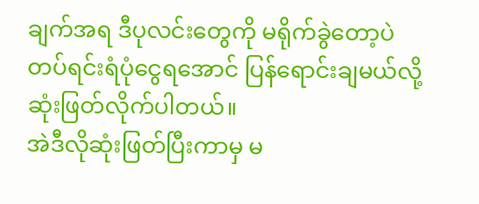ချက်အရ ဒီပုလင်းတွေကို မရိုက်ခွဲတော့ပဲ တပ်ရင်းရံပုံငွေရအောင် ပြန်ရောင်းချမယ်လို့ဆုံးဖြတ်လိုက်ပါတယ်။
အဲဒီလိုဆုံးဖြတ်ပြီးကာမှ မ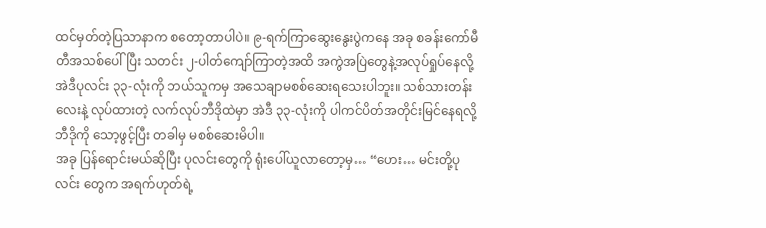ထင်မှတ်တဲ့ပြသာနာက စတော့တာပါပဲ။ ၉-ရက်ကြာဆွေးနွေးပွဲကနေ အခု စခန်းကော်မီတီအသစ်ပေါ်ပြီး သတင်း ၂-ပါတ်ကျော်ကြာတဲ့အထိ အကွဲအပြဲတွေနဲ့အလုပ်ရှုပ်နေလို့ အဲဒီပုလင်း ၃၃-လုံးကို ဘယ်သူကမှ အသေချာမစစ်ဆေးရသေးပါဘူး။ သစ်သားတန်းလေးနဲ့ လုပ်ထားတဲ့ လက်လုပ်ဘီဒိုထဲမှာ အဲဒီ ၃၃-လုံးကို ပါကင်ပိတ်အတိုင်းမြင်နေရလို့ ဘီဒိုကို သော့ဖွင့်ပြီး တခါမှ မစစ်ဆေးမိပါ။
အခု ပြန်ရောင်းမယ်ဆိုပြီး ပုလင်းတွေကို ရုံးပေါ်ယူလာတော့မှ… “ဟေး… မင်းတို့ပုလင်း တွေက အရက်ဟုတ်ရဲ့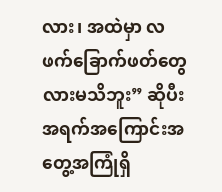လား၊ အထဲမှာ လဖက်ခြောက်ဖတ်တွေလားမသိဘူး” ဆိုပီး အရက်အကြောင်းအတွေ့အကြုံရှိ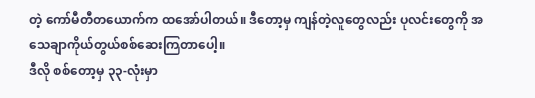တဲ့ ကော်မီတီတယောက်က ထအော်ပါတယ်။ ဒီတော့မှ ကျန်တဲ့လူတွေလည်း ပုလင်းတွေကို အသေချာကိုယ်တွယ်စစ်ဆေးကြတာပေါ့။
ဒီလို စစ်တော့မှ ၃၃-လုံးမှာ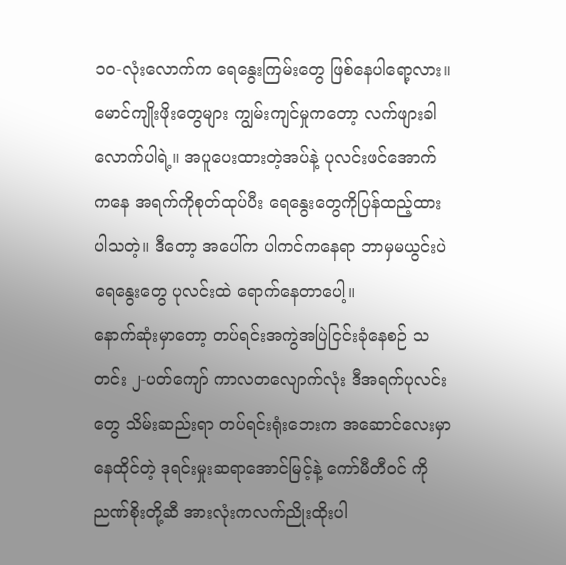၁၀-လုံးလောက်က ရေနွေးကြမ်းတွေ ဖြစ်နေပါရော့လား။ မောင်ကျိုးဖိုးတွေများ ကျွမ်းကျင်မှုကတော့ လက်ဖျားခါလောက်ပါရဲ့။ အပူပေးထားတဲ့အပ်နဲ့ ပုလင်းဖင်အောက်ကနေ အရက်ကိုစုတ်ထုပ်ပီး ရေနွေးတွေကိုပြန်ထည့်ထားပါသတဲ့။ ဒီတော့ အပေါ်က ပါကင်ကနေရာ ဘာမှမယွင်းပဲ ရေနွေးတွေ ပုလင်းထဲ ရောက်နေတာပေါ့။
နောက်ဆုံးမှာတော့ တပ်ရင်းအကွဲအပြဲငြင်းခုံနေစဉ် သတင်း ၂-ပတ်ကျော် ကာလတလျောက်လုံး ဒီအရက်ပုလင်းတွေ သိမ်းဆည်းရာ တပ်ရင်းရုံးဘေးက အဆောင်လေးမှာနေထိုင်တဲ့ ဒုရင်းမှုးဆရာအောင်မြင့်နဲ့ ကော်မီတီဝင် ကိုညဏ်စိုးတို့ဆီ အားလုံးကလက်ညိုးထိုးပါ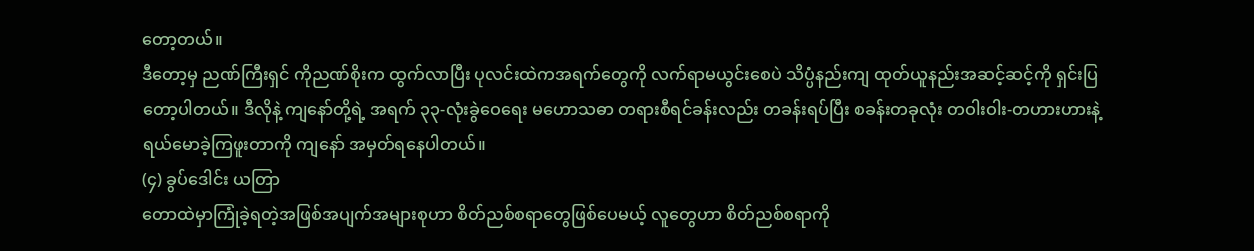တော့တယ်။
ဒီတော့မှ ညဏ်ကြီးရှင် ကိုညဏ်စိုးက ထွက်လာပြီး ပုလင်းထဲကအရက်တွေကို လက်ရာမယွင်းစေပဲ သိပ္ပံနည်းကျ ထုတ်ယူနည်းအဆင့်ဆင့်ကို ရှင်းပြတော့ပါတယ်။ ဒီလိုနဲ့ ကျနော်တို့ရဲ့ အရက် ၃၃-လုံးခွဲဝေရေး မဟောသဓာ တရားစီရင်ခန်းလည်း တခန်းရပ်ပြီး စခန်းတခုလုံး တဝါးဝါး-တဟားဟားနဲ့ ရယ်မောခဲ့ကြဖူးတာကို ကျနော် အမှတ်ရနေပါတယ်။
(၄) ခွပ်ဒေါင်း ယတြာ
တောထဲမှာကြုံခဲ့ရတဲ့အဖြစ်အပျက်အများစုဟာ စိတ်ညစ်စရာတွေဖြစ်ပေမယ့် လူတွေဟာ စိတ်ညစ်စရာကို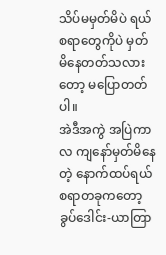သိပ်မမှတ်မိပဲ ရယ်စရာတွေကိုပဲ မှတ်မိနေတတ်သလားတော့ မပြောတတ်ပါ။
အဲဒီအကွဲ အပြဲကာလ ကျနော်မှတ်မိနေတဲ့ နောက်ထပ်ရယ်စရာတခုကတော့ ခွပ်ဒေါင်း-ယာတြာ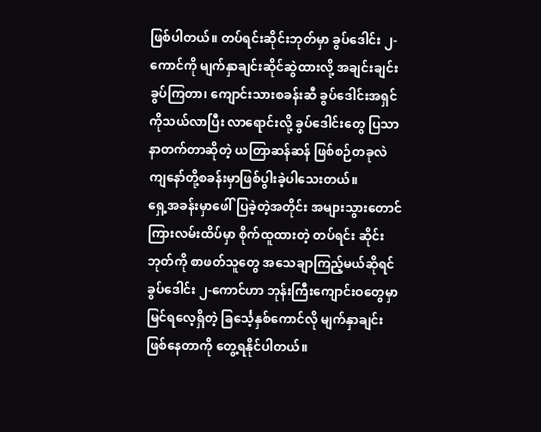ဖြစ်ပါတယ်။ တပ်ရင်းဆိုင်းဘုတ်မှာ ခွပ်ဒေါင်း ၂-ကောင်ကို မျက်နှာချင်းဆိုင်ဆွဲထားလို့ အချင်းချင်းခွပ်ကြတာ၊ ကျောင်းသားစခန်းဆီ ခွပ်ဒေါင်းအရှင်ကိုသယ်လာပြီး လာရောင်းလို့ ခွပ်ဒေါင်းတွေ ပြသာနာတက်တာဆိုတဲ့ ယတြာဆန်ဆန် ဖြစ်စဉ်တခုလဲ ကျနော်တို့စခန်းမှာဖြစ်ပွါးခဲ့ပါသေးတယ်။
ရှေ့အခန်းမှာဖေါ်ပြခဲ့တဲ့အတိုင်း အများသွားတောင်ကြားလမ်းထိပ်မှာ စိုက်ထူထားတဲ့ တပ်ရင်း ဆိုင်းဘုတ်ကို စာဖတ်သူတွေ အသေချာကြည့်မယ်ဆိုရင် ခွပ်ဒေါင်း ၂-ကောင်ဟာ ဘုန်းကြီးကျောင်းဝတွေမှာ မြင်ရလေ့ရှိတဲ့ ခြင်္သေ့နှစ်ကောင်လို မျက်နှာချင်းဖြစ်နေတာကို တွေ့ရနိုင်ပါတယ်။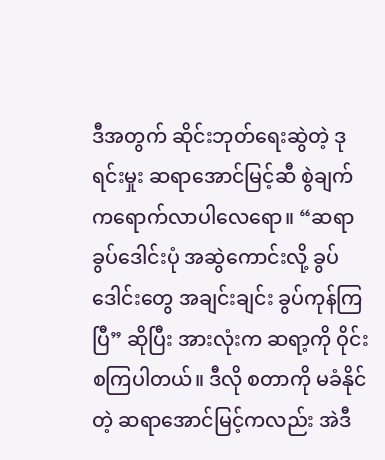ဒီအတွက် ဆိုင်းဘုတ်ရေးဆွဲတဲ့ ဒုရင်းမှုး ဆရာအောင်မြင့်ဆီ စွဲချက်ကရောက်လာပါလေရော။ “ဆရာ ခွပ်ဒေါင်းပုံ အဆွဲကောင်းလို့ ခွပ်ဒေါင်းတွေ အချင်းချင်း ခွပ်ကုန်ကြပြီ” ဆိုပြီး အားလုံးက ဆရာ့ကို ဝိုင်းစကြပါတယ်။ ဒီလို စတာကို မခံနိုင်တဲ့ ဆရာအောင်မြင့်ကလည်း အဲဒီ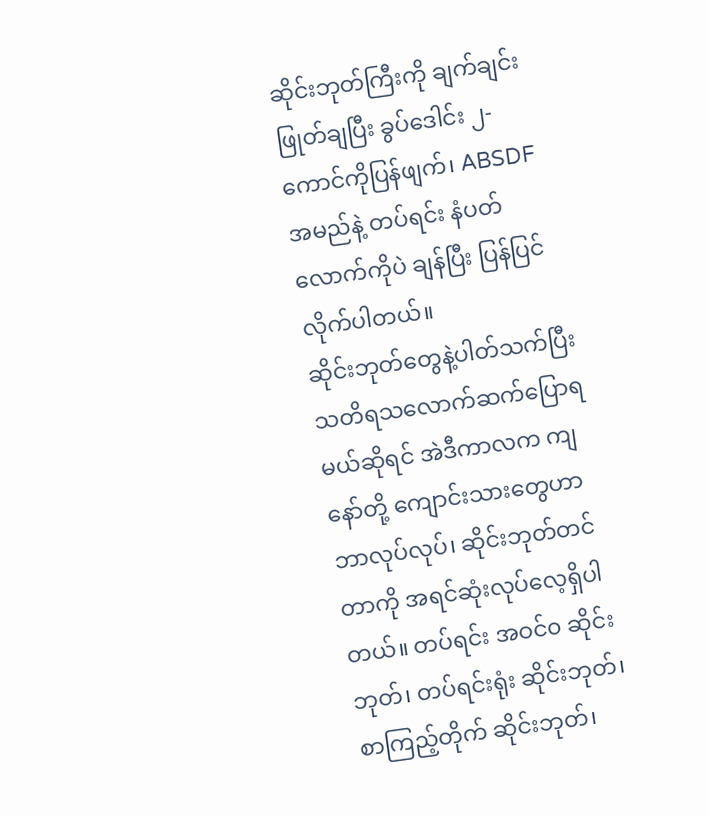ဆိုင်းဘုတ်ကြီးကို ချက်ချင်းဖြုတ်ချပြီး ခွပ်ဒေါင်း ၂-ကောင်ကိုပြန်ဖျက်၊ ABSDF အမည်နဲ့ တပ်ရင်း နံပတ်လောက်ကိုပဲ ချန်ပြီး ပြန်ပြင်လိုက်ပါတယ်။
ဆိုင်းဘုတ်တွေနဲ့ပါတ်သက်ပြီး သတိရသလောက်ဆက်ပြောရမယ်ဆိုရင် အဲဒီကာလက ကျနော်တို့ ကျောင်းသားတွေဟာ ဘာလုပ်လုပ်၊ ဆိုင်းဘုတ်တင်တာကို အရင်ဆုံးလုပ်လေ့ရှိပါတယ်။ တပ်ရင်း အဝင်၀ ဆိုင်းဘုတ်၊ တပ်ရင်းရုံး ဆိုင်းဘုတ်၊ စာကြည့်တိုက် ဆိုင်းဘုတ်၊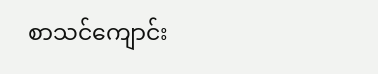စာသင်ကျောင်း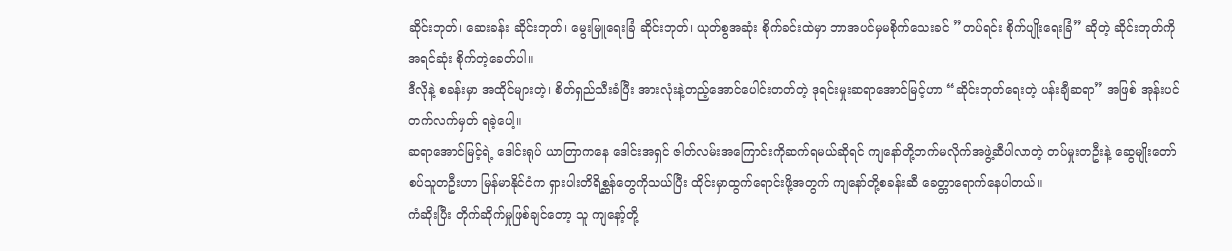ဆိုင်းဘုတ်၊ ဆေးခန်း ဆိုင်းဘုတ်၊ မွေးမြူရေးခြံ ဆိုင်းဘုတ်၊ ယုတ်စွအဆုံး စိုက်ခင်းထဲမှာ ဘာအပင်မှမစိုက်သေးခင် ”တပ်ရင်း စိုက်ပျိုးရေးခြံ” ဆိုတဲ့ ဆိုင်းဘုတ်ကို အရင်ဆုံး စိုက်တဲ့ခေတ်ပါ။
ဒီလိုနဲ့ စခန်းမှာ အထိုင်များတဲ့၊ စိတ်ရှည်သီးခံပြီး အားလုံးနဲ့တည့်အောင်ပေါင်းတတ်တဲ့ ဒုရင်းမှုးဆရာအောင်မြင့်ဟာ “ဆိုင်းဘုတ်ရေးတဲ့ ပန်းချီဆရာ” အဖြစ် အုန်းပင်တက်လက်မှတ် ရခဲ့ပေါ့။
ဆရာအောင်မြင့်ရဲ့ ဒေါင်းရုပ် ယာတြာကနေ ဒေါင်းအရှင် ဇါတ်လမ်းအကြောင်းကိုဆက်ရမယ်ဆိုရင် ကျနော်တို့ဘက်မလိုက်အဖွဲ့ဆီပါလာတဲ့ တပ်မှုးတဦးနဲ့ ဆွေမျိုးတော်စပ်သူတဦးဟာ မြန်မာနိုင်ငံက ရှားပါးတိရိစ္ဆန်တွေကိုသယ်ပြီး ထိုင်းမှာထွက်ရောင်းဖို့အတွက် ကျနော်တို့စခန်းဆီ ခေတ္တာရောက်နေပါတယ်။
ကံဆိုးပြီး တိုက်ဆိုက်မှုဖြစ်ချင်တော့ သူ ကျနော့်တို့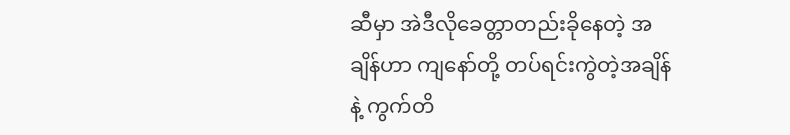ဆီမှာ အဲဒီလိုခေတ္တာတည်းခိုနေတဲ့ အချိန်ဟာ ကျနော်တို့ တပ်ရင်းကွဲတဲ့အချိန်နဲ့ ကွက်တိ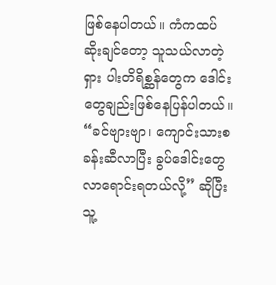ဖြစ်နေပါတယ်။ ကံကထပ်ဆိုးချင်တော့ သူသယ်လာတဲ့ရှား ပါးတိရိစ္ဆန်တွေက ဒေါင်းတွေချည်းဖြစ်နေပြန်ပါတယ်။
“ခင်ဗျားဗျာ၊ ကျောင်းသားစခန်းဆီလာပြီး ခွပ်ဒေါင်းတွေလာရောင်းရတယ်လို့” ဆိုပြီး သူ့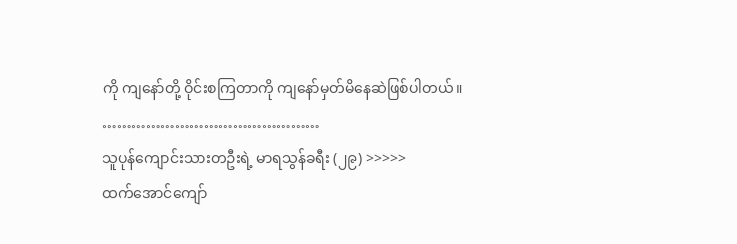ကို ကျနော်တို့ ဝိုင်းစကြတာကို ကျနော်မှတ်မိနေဆဲဖြစ်ပါတယ်။
………………………………………
သူပုန်ကျောင်းသားတဦးရဲ့ မာရသွန်ခရီး (၂၉) >>>>>
ထက်အောင်ကျော်